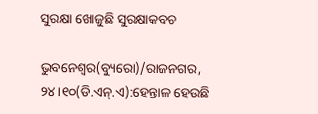ସୁରକ୍ଷା ଖୋଜୁଛି ସୁରକ୍ଷାକବଚ

ଭୁବନେଶ୍ୱର(ବ୍ୟୁରୋ)/ରାଜନଗର, ୨୪।୧୦(ଡି.ଏନ୍‌.ଏ):ହେନ୍ତାଳ ହେଉଛି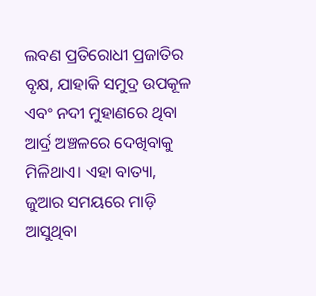ଲବଣ ପ୍ରତିରୋଧୀ ପ୍ରଜାତିର ବୃକ୍ଷ, ଯାହାକି ସମୁଦ୍ର ଉପକୂଳ ଏବଂ ନଦୀ ମୁହାଣରେ ଥିବା ଆର୍ଦ୍ର ଅଞ୍ଚଳରେ ଦେଖିବାକୁ ମିଳିଥାଏ। ଏହା ବାତ୍ୟା, ଜୁଆର ସମୟରେ ମାଡ଼ି ଆସୁଥିବା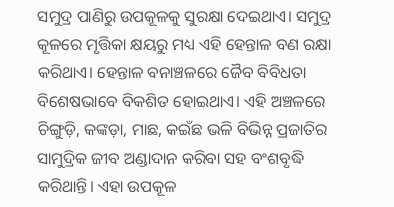ସମୁଦ୍ର ପାଣିରୁ ଉପକୂଳକୁ ସୁରକ୍ଷା ଦେଇଥାଏ। ସମୁଦ୍ର କୂଳରେ ମୃତ୍ତିକା କ୍ଷୟରୁ ମଧ୍ୟ ଏହି ହେନ୍ତାଳ ବଣ ରକ୍ଷା କରିଥାଏ। ହେନ୍ତାଳ ବନାଞ୍ଚଳରେ ଜୈବ ବିବିଧତା ବିଶେଷଭାବେ ବିକଶିତ ହୋଇଥାଏ। ଏହି ଅଞ୍ଚଳରେ ଚିଙ୍ଗୁଡ଼ି, କଙ୍କଡ଼ା, ମାଛ, କଇଁଛ ଭଳି ବିଭିନ୍ନ ପ୍ରଜାତିର ସାମୁଦ୍ରିକ ଜୀବ ଅଣ୍ଡାଦାନ କରିବା ସହ ବଂଶବୃଦ୍ଧି କରିଥାନ୍ତି। ଏହା ଉପକୂଳ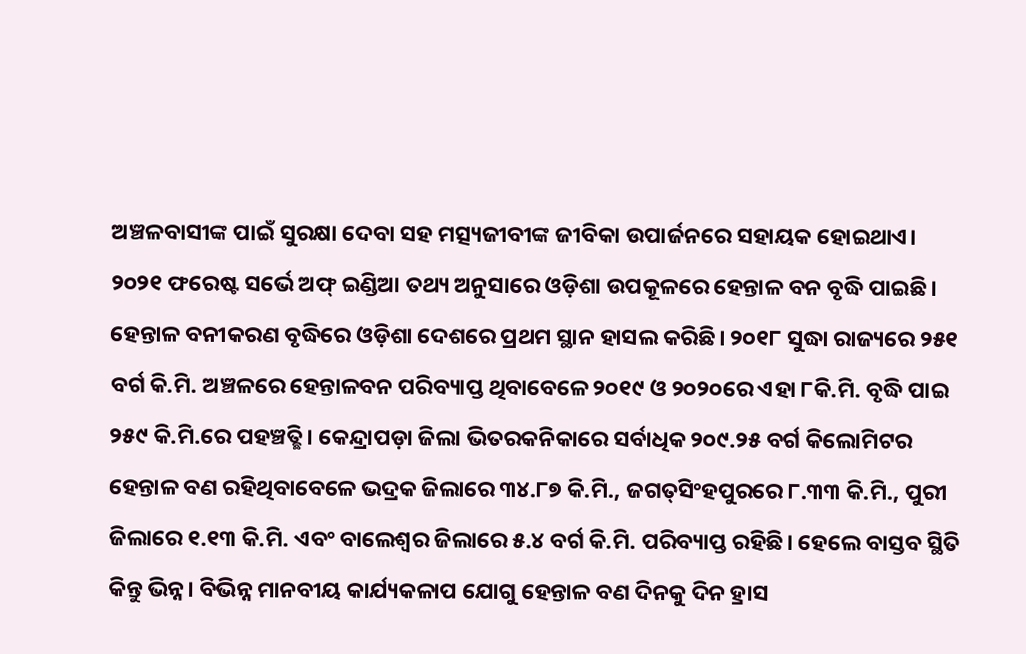ଅଞ୍ଚଳବାସୀଙ୍କ ପାଇଁ ସୁରକ୍ଷା ଦେବା ସହ ମତ୍ସ୍ୟଜୀବୀଙ୍କ ଜୀବିକା ଉପାର୍ଜନରେ ସହାୟକ ହୋଇଥାଏ। ୨୦୨୧ ଫରେଷ୍ଟ ସର୍ଭେ ଅଫ୍‌ ଇଣ୍ଡିଆ ତଥ୍ୟ ଅନୁସାରେ ଓଡ଼ିଶା ଉପକୂଳରେ ହେନ୍ତାଳ ବନ ବୃଦ୍ଧି ପାଇଛି। ହେନ୍ତାଳ ବନୀକରଣ ବୃଦ୍ଧିରେ ଓଡ଼ିଶା ଦେଶରେ ପ୍ରଥମ ସ୍ଥାନ ହାସଲ କରିଛି। ୨୦୧୮ ସୁଦ୍ଧା ରାଜ୍ୟରେ ୨୫୧ ବର୍ଗ କି.ମି. ଅଞ୍ଚଳରେ ହେନ୍ତାଳବନ ପରିବ୍ୟାପ୍ତ ଥିବାବେଳେ ୨୦୧୯ ଓ ୨୦୨୦ରେ ଏହା ୮କି.ମି. ବୃଦ୍ଧି ପାଇ ୨୫୯ କି.ମି.ରେ ପହଞ୍ଚତ୍ଛି। କେନ୍ଦ୍ରାପଡ଼ା ଜିଲା ଭିତରକନିକାରେ ସର୍ବାଧିକ ୨୦୯.୨୫ ବର୍ଗ କିଲୋମିଟର ହେନ୍ତାଳ ବଣ ରହିଥିବାବେଳେ ଭଦ୍ରକ ଜିଲାରେ ୩୪.୮୭ କି.ମି., ଜଗତ୍‌ସିଂହପୁରରେ ୮.୩୩ କି.ମି., ପୁରୀ ଜିଲାରେ ୧.୧୩ କି.ମି. ଏବଂ ବାଲେଶ୍ୱର ଜିଲାରେ ୫.୪ ବର୍ଗ କି.ମି. ପରିବ୍ୟାପ୍ତ ରହିଛି। ହେଲେ ବାସ୍ତବ ସ୍ଥିତି କିନ୍ତୁ ଭିନ୍ନ। ବିଭିନ୍ନ ମାନବୀୟ କାର୍ଯ୍ୟକଳାପ ଯୋଗୁ ହେନ୍ତାଳ ବଣ ଦିନକୁ ଦିନ ହ୍ରାସ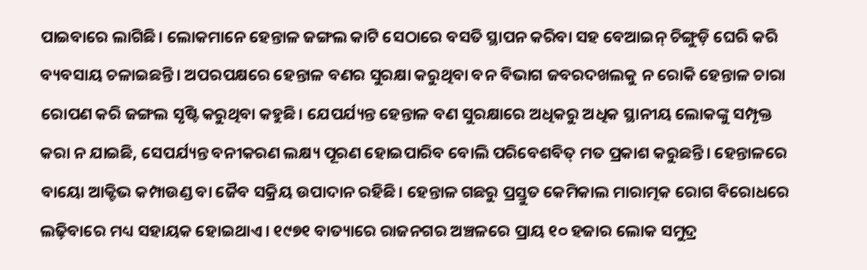ପାଇବାରେ ଲାଗିଛି। ଲୋକମାନେ ହେନ୍ତାଳ ଜଙ୍ଗଲ କାଟି ସେଠାରେ ବସତି ସ୍ଥାପନ କରିବା ସହ ବେଆଇନ୍‌ ଚିଙ୍ଗୁଡ଼ି ଘେରି କରି ବ୍ୟବସାୟ ଚଳାଇଛନ୍ତି। ଅପରପକ୍ଷରେ ହେନ୍ତାଳ ବଣର ସୁରକ୍ଷା କରୁଥିବା ବନ ବିଭାଗ ଜବରଦଖଲକୁ ନ ରୋକି ହେନ୍ତାଳ ଚାରା ରୋପଣ କରି ଜଙ୍ଗଲ ସୃଷ୍ଟି କରୁଥିବା କହୁଛି। ଯେପର୍ଯ୍ୟନ୍ତ ହେନ୍ତାଳ ବଣ ସୁରକ୍ଷାରେ ଅଧିକରୁ ଅଧିକ ସ୍ଥାନୀୟ ଲୋକଙ୍କୁ ସମ୍ପୃକ୍ତ କରା ନ ଯାଇଛି, ସେପର୍ଯ୍ୟନ୍ତ ବନୀକରଣ ଲକ୍ଷ୍ୟ ପୂରଣ ହୋଇପାରିବ ବୋଲି ପରିବେଶବିତ୍‌ ମତ ପ୍ରକାଶ କରୁଛନ୍ତି। ହେନ୍ତାଳରେ ବାୟୋ ଆକ୍ଟିଭ କମ୍ପାଉଣ୍ଡ ବା ଜୈବ ସକ୍ରିୟ ଉପାଦାନ ରହିଛି। ହେନ୍ତାଳ ଗଛରୁ ପ୍ରସ୍ତୁତ କେମିକାଲ ମାରାତ୍ମକ ରୋଗ ବିରୋଧରେ ଲଢ଼ିବାରେ ମଧ୍ୟ ସହାୟକ ହୋଇଥାଏ। ୧୯୭୧ ବାତ୍ୟାରେ ରାଜନଗର ଅଞ୍ଚଳରେ ପ୍ରାୟ ୧୦ ହଜାର ଲୋକ ସମୁଦ୍ର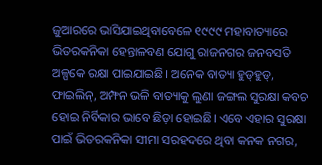ଜୁଆରରେ ଭାସିଯାଇଥିବାବେଳେ ୧୯୯୯ ମହାବାତ୍ୟାରେ ଭିତରକନିକା ହେନ୍ତାଳବଣ ଯୋଗୁ ରାଜନଗର ଜନବସତି ଅଳ୍ପକେ ରକ୍ଷା ପାଇଯାଇଛି। ଅନେକ ବାତ୍ୟା ହୁଡ୍‌ହୁଡ୍‌, ଫାଇଲିନ୍‌, ଅମ୍ଫନ ଭଳି ବାତ୍ୟାକୁ ଲୁଣା ଜଙ୍ଗଲ ସୁରକ୍ଷା କବଚ ହୋଇ ନିର୍ବିକାର ଭାବେ ଛିଡ଼ା ହୋଇଛି। ଏବେ ଏହାର ସୁରକ୍ଷା ପାଇଁ ଭିତରକନିକା ସୀମା ସରହଦରେ ଥିବା କନକ ନଗର,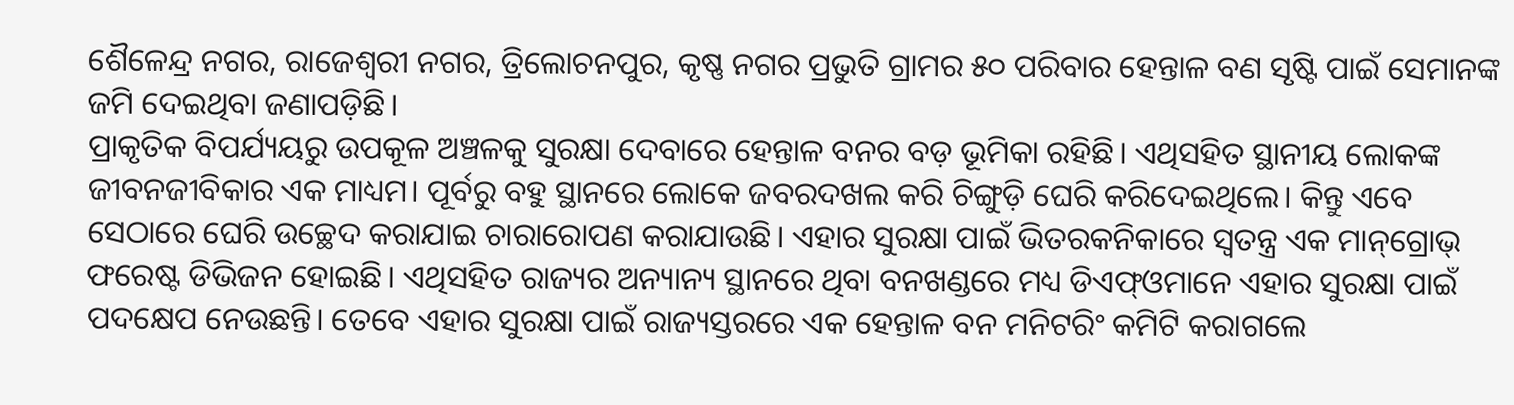ଶୈଳେନ୍ଦ୍ର ନଗର, ରାଜେଶ୍ୱରୀ ନଗର, ତ୍ରିଲୋଚନପୁର, କୃଷ୍ଣ ନଗର ପ୍ରଭୁତି ଗ୍ରାମର ୫୦ ପରିବାର ହେନ୍ତାଳ ବଣ ସୃଷ୍ଟି ପାଇଁ ସେମାନଙ୍କ ଜମି ଦେଇଥିବା ଜଣାପଡ଼ିଛି।
ପ୍ରାକୃତିକ ବିପର୍ଯ୍ୟୟରୁ ଉପକୂଳ ଅଞ୍ଚଳକୁ ସୁରକ୍ଷା ଦେବାରେ ହେନ୍ତାଳ ବନର ବଡ଼ ଭୂମିକା ରହିଛି। ଏଥିସହିତ ସ୍ଥାନୀୟ ଲୋକଙ୍କ ଜୀବନଜୀବିକାର ଏକ ମାଧ୍ୟମ। ପୂର୍ବରୁ ବହୁ ସ୍ଥାନରେ ଲୋକେ ଜବରଦଖଲ କରି ଚିଙ୍ଗୁଡ଼ି ଘେରି କରିଦେଇଥିଲେ। କିନ୍ତୁ ଏବେ ସେଠାରେ ଘେରି ଉଚ୍ଛେଦ କରାଯାଇ ଚାରାରୋପଣ କରାଯାଉଛି। ଏହାର ସୁରକ୍ଷା ପାଇଁ ଭିତରକନିକାରେ ସ୍ବତନ୍ତ୍ର ଏକ ମାନ୍‌ଗ୍ରୋଭ୍‌ ଫରେଷ୍ଟ ଡିଭିଜନ ହୋଇଛି। ଏଥିସହିତ ରାଜ୍ୟର ଅନ୍ୟାନ୍ୟ ସ୍ଥାନରେ ଥିବା ବନଖଣ୍ଡରେ ମଧ୍ୟ ଡିଏଫ୍‌ଓମାନେ ଏହାର ସୁରକ୍ଷା ପାଇଁ ପଦକ୍ଷେପ ନେଉଛନ୍ତି। ତେବେ ଏହାର ସୁରକ୍ଷା ପାଇଁ ରାଜ୍ୟସ୍ତରରେ ଏକ ହେନ୍ତାଳ ବନ ମନିଟରିଂ କମିଟି କରାଗଲେ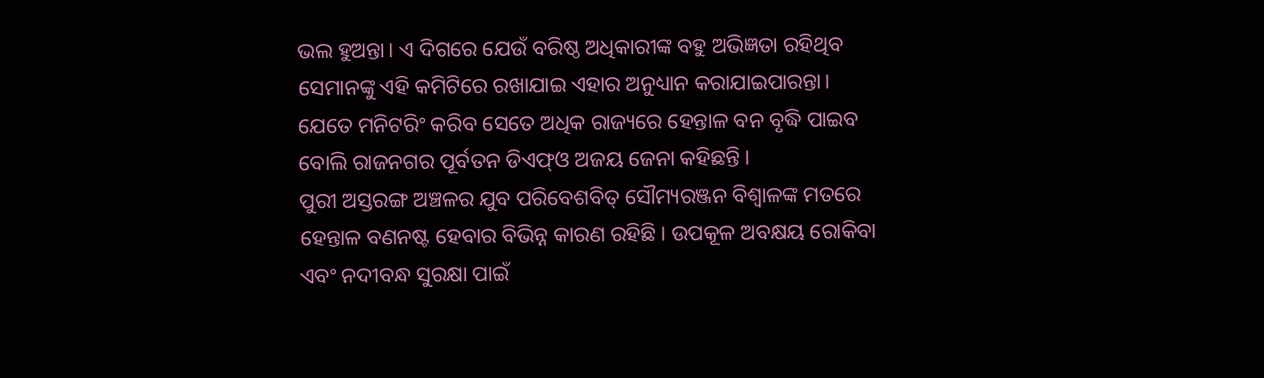ଭଲ ହୁଅନ୍ତା। ଏ ଦିଗରେ ଯେଉଁ ବରିଷ୍ଠ ଅଧିକାରୀଙ୍କ ବହୁ ଅଭିଜ୍ଞତା ରହିଥିବ ସେମାନଙ୍କୁ ଏହି କମିଟିରେ ରଖାଯାଇ ଏହାର ଅନୁଧ୍ୟାନ କରାଯାଇପାରନ୍ତା। ଯେତେ ମନିଟରିଂ କରିବ ସେତେ ଅଧିକ ରାଜ୍ୟରେ ହେନ୍ତାଳ ବନ ବୃଦ୍ଧି ପାଇବ ବୋଲି ରାଜନଗର ପୂର୍ବତନ ଡିଏଫ୍‌ଓ ଅଜୟ ଜେନା କହିଛନ୍ତି।
ପୁରୀ ଅସ୍ତରଙ୍ଗ ଅଞ୍ଚଳର ଯୁବ ପରିବେଶବିତ୍‌ ସୌମ୍ୟରଞ୍ଜନ ବିଶ୍ୱାଳଙ୍କ ମତରେ ହେନ୍ତାଳ ବଣନଷ୍ଟ ହେବାର ବିଭିନ୍ନ କାରଣ ରହିଛି। ଉପକୂଳ ଅବକ୍ଷୟ ରୋକିବା ଏବଂ ନଦୀବନ୍ଧ ସୁରକ୍ଷା ପାଇଁ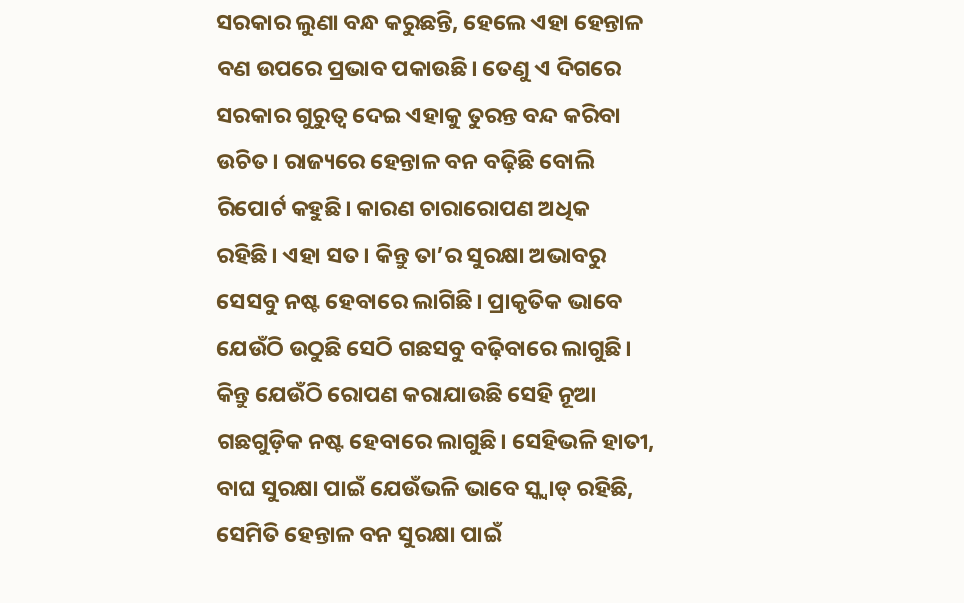ସରକାର ଲୁଣା ବନ୍ଧ କରୁଛନ୍ତି, ହେଲେ ଏହା ହେନ୍ତାଳ ବଣ ଉପରେ ପ୍ରଭାବ ପକାଉଛି। ତେଣୁ ଏ ଦିଗରେ ସରକାର ଗୁରୁତ୍ୱ ଦେଇ ଏହାକୁ ତୁରନ୍ତ ବନ୍ଦ କରିବା ଉଚିତ। ରାଜ୍ୟରେ ହେନ୍ତାଳ ବନ ବଢ଼ିଛି ବୋଲି ରିପୋର୍ଟ କହୁଛି। କାରଣ ଚାରାରୋପଣ ଅଧିକ ରହିଛି। ଏହା ସତ। କିନ୍ତୁ ତା’ର ସୁରକ୍ଷା ଅଭାବରୁ ସେସବୁ ନଷ୍ଟ ହେବାରେ ଲାଗିଛି। ପ୍ରାକୃତିକ ଭାବେ ଯେଉଁଠି ଉଠୁଛି ସେଠି ଗଛସବୁ ବଢ଼ିବାରେ ଲାଗୁଛି। କିନ୍ତୁ ଯେଉଁଠି ରୋପଣ କରାଯାଉଛି ସେହି ନୂଆ ଗଛଗୁଡ଼ିକ ନଷ୍ଟ ହେବାରେ ଲାଗୁଛି। ସେହିଭଳି ହାତୀ, ବାଘ ସୁରକ୍ଷା ପାଇଁ ଯେଉଁଭଳି ଭାବେ ସ୍କ୍ବାଡ୍‌ ରହିଛି, ସେମିତି ହେନ୍ତାଳ ବନ ସୁରକ୍ଷା ପାଇଁ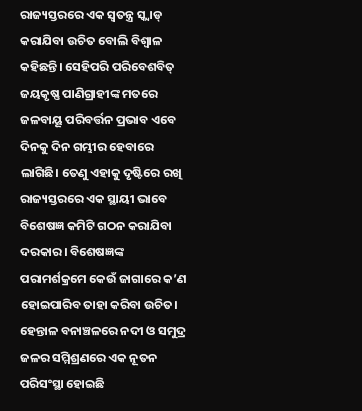ରାଜ୍ୟସ୍ତରରେ ଏକ ସ୍ବତନ୍ତ୍ର ସ୍କ୍ବାଡ୍‌ କରାଯିବା ଉଚିତ ବୋଲି ବିଶ୍ୱାଳ କହିଛନ୍ତି। ସେହିପରି ପରିବେଶବିତ୍‌ ଜୟକୃଷ୍ଣ ପାଣିଗ୍ରାହୀଙ୍କ ମତରେ ଜଳବାୟୂ ପରିବର୍ତ୍ତନ ପ୍ରଭାବ ଏବେ ଦିନକୁ ଦିନ ଗମ୍ଭୀର ହେବାରେ ଲାଗିଛି। ତେଣୁ ଏହାକୁ ଦୃଷ୍ଟିରେ ରଖି ରାଜ୍ୟସ୍ତରରେ ଏକ ସ୍ଥାୟୀ ଭାବେ ବିଶେଷଜ୍ଞ କମିଟି ଗଠନ କରାଯିବା ଦରକାର। ବିଶେଷଜ୍ଞଙ୍କ ପରାମର୍ଶକ୍ରମେ କେଉଁ ଜାଗାରେ କ’ଣ ହୋଇପାରିବ ତାହା କରିବା ଉଚିତ। ହେନ୍ତାଳ ବନାଞ୍ଚଳରେ ନଦୀ ଓ ସମୁଦ୍ର ଜଳର ସମ୍ମିଶ୍ରଣରେ ଏକ ନୂତନ ପରିସଂସ୍ଥା ହୋଇଛି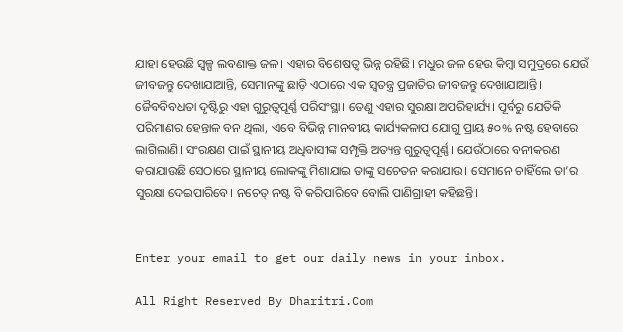ଯାହା ହେଉଛି ସ୍ବଳ୍ପ ଲବଣାକ୍ତ ଜଳ। ଏହାର ବିଶେଷତ୍ୱ ଭିନ୍ନ ରହିଛି। ମଧୁର ଜଳ ହେଉ କିମ୍ବା ସମୁଦ୍ରରେ ଯେଉଁ ଜୀବଜନ୍ତୁ ଦେଖାଯାଆନ୍ତି, ସେମାନଙ୍କୁ ଛାଡ଼ି ଏଠାରେ ଏକ ସ୍ବତନ୍ତ୍ର ପ୍ରଜାତିର ଜୀବଜନ୍ତୁ ଦେଖାଯାଆନ୍ତି। ଜୈବବିବଧତା ଦୃଷ୍ଟିରୁ ଏହା ଗୁରୁତ୍ୱପୂର୍ଣ୍ଣ ପରିସଂସ୍ଥା। ତେଣୁ ଏହାର ସୁରକ୍ଷା ଅପରିହାର୍ଯ୍ୟ। ପୂର୍ବରୁ ଯେତିକି ପରିମାଣର ହେନ୍ତାଳ ବନ ଥିଲା, ଏବେ ବିଭିନ୍ନ ମାନବୀୟ କାର୍ଯ୍ୟକଳାପ ଯୋଗୁ ପ୍ରାୟ ୫୦% ନଷ୍ଟ ହେବାରେ ଲାଗିଲାଣି। ସଂରକ୍ଷଣ ପାଇଁ ସ୍ଥାନୀୟ ଅଧିବାସୀଙ୍କ ସମ୍ପୃକ୍ତି ଅତ୍ୟନ୍ତ ଗୁରୁତ୍ୱପୂର୍ଣ୍ଣ। ଯେଉଁଠାରେ ବନୀକରଣ କରାଯାଉଛି ସେଠାରେ ସ୍ଥାନୀୟ ଲୋକଙ୍କୁ ମିଶାଯାଇ ତାଙ୍କୁ ସଚେତନ କରାଯାଉ। ସେମାନେ ଚାହିଁଲେ ତା’ର ସୁରକ୍ଷା ଦେଇପାରିବେ। ନଚେତ୍‌ ନଷ୍ଟ ବି କରିପାରିବେ ବୋଲି ପାଣିଗ୍ରାହୀ କହିଛନ୍ତି।


Enter your email to get our daily news in your inbox.

All Right Reserved By Dharitri.Com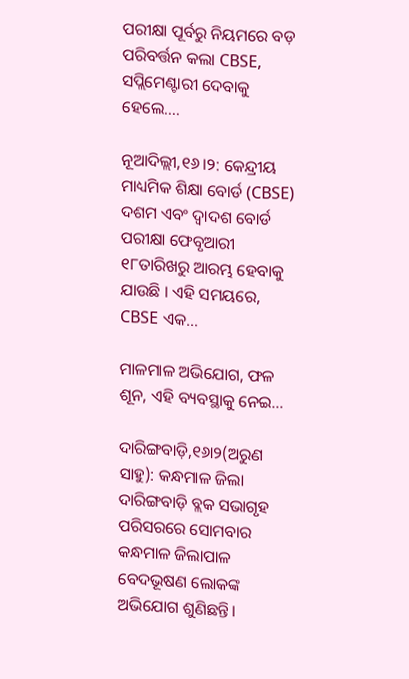ପରୀକ୍ଷା ପୂର୍ବରୁ ନିୟମରେ ବଡ଼ ପରିବର୍ତ୍ତନ କଲା CBSE, ସପ୍ଲିମେଣ୍ଟାରୀ ଦେବାକୁ ହେଲେ….

ନୂଆଦିଲ୍ଲୀ,୧୬।୨: କେନ୍ଦ୍ରୀୟ ମାଧ୍ୟମିକ ଶିକ୍ଷା ବୋର୍ଡ (CBSE) ଦଶମ ଏବଂ ଦ୍ୱାଦଶ ବୋର୍ଡ ପରୀକ୍ଷା ଫେବୃଆରୀ ୧୮ତାରିଖରୁ ଆରମ୍ଭ ହେବାକୁ ଯାଉଛି । ଏହି ସମୟରେ, CBSE ଏକ…

ମାଳମାଳ ଅଭିଯୋଗ, ଫଳ ଶୂନ, ଏହି ବ୍ୟବସ୍ଥାକୁ ନେଇ…

ଦାରିଙ୍ଗବାଡ଼ି,୧୬ା୨(ଅରୁଣ ସାହୁ): କନ୍ଧମାଳ ଜିଲା ଦାରିଙ୍ଗବାଡ଼ି ବ୍ଲକ ସଭାଗୃହ ପରିସରରେ ସୋମବାର କନ୍ଧମାଳ ଜିଲାପାଳ ବେଦଭୂଷଣ ଲୋକଙ୍କ ଅଭିଯୋଗ ଶୁଣିଛନ୍ତି।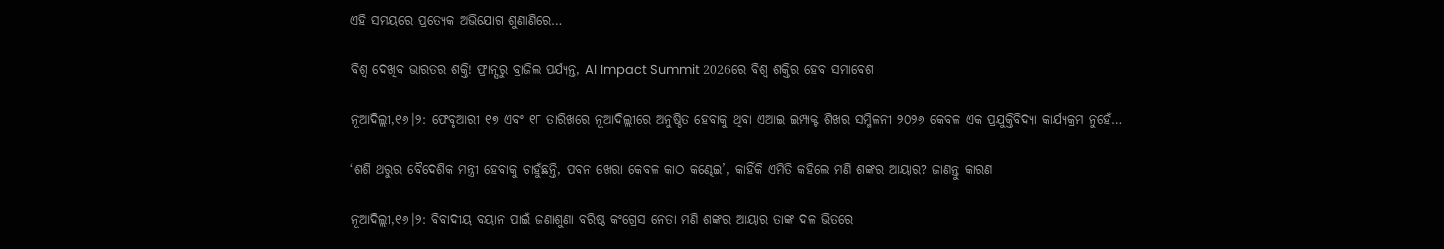ଏହି ସମୟରେ ପ୍ରତ୍ୟେକ ଅଭିଯୋଗ ଶୁଣାଣିରେ…

ବିଶ୍ୱ ଦେଖିବ ଭାରତର ଶକ୍ତି! ଫ୍ରାନ୍ସରୁ ବ୍ରାଜିଲ ପର୍ଯ୍ୟନ୍ତ, AI Impact Summit 2026ରେ ବିଶ୍ୱ ଶକ୍ତିର ହେବ ସମାବେଶ

ନୂଆଦିଲ୍ଲୀ,୧୬।୨: ଫେବୃଆରୀ ୧୭ ଏବଂ ୧୮ ତାରିଖରେ ନୂଆଦିଲ୍ଲୀରେ ଅନୁଷ୍ଠିତ ହେବାକୁ ଥିବା ଏଆଇ ଇମ୍ପାକ୍ଟ ଶିଖର ସମ୍ମିଳନୀ ୨୦୨୬ କେବଳ ଏକ ପ୍ରଯୁକ୍ତିବିଦ୍ୟା କାର୍ଯ୍ୟକ୍ରମ ନୁହେଁ…

‘ଶଶି ଥରୁର ବୈଦେଶିକ ମନ୍ତ୍ରୀ ହେବାକୁ ଚାହୁଁଛନ୍ତି, ପବନ ଖେରା କେବଳ କାଠ କଣ୍ଢେଇ’, କାହିଁକି ଏମିତି କହିଲେ ମଣି ଶଙ୍କର ଆୟାର? ଜାଣନ୍ତୁ କାରଣ

ନୂଆଦିଲ୍ଲୀ,୧୬।୨: ବିବାଦୀୟ ବୟାନ ପାଇଁ ଜଣାଶୁଣା ବରିଷ୍ଠ କଂଗ୍ରେସ ନେତା ମଣି ଶଙ୍କର ଆୟାର ତାଙ୍କ ଦଳ ଭିତରେ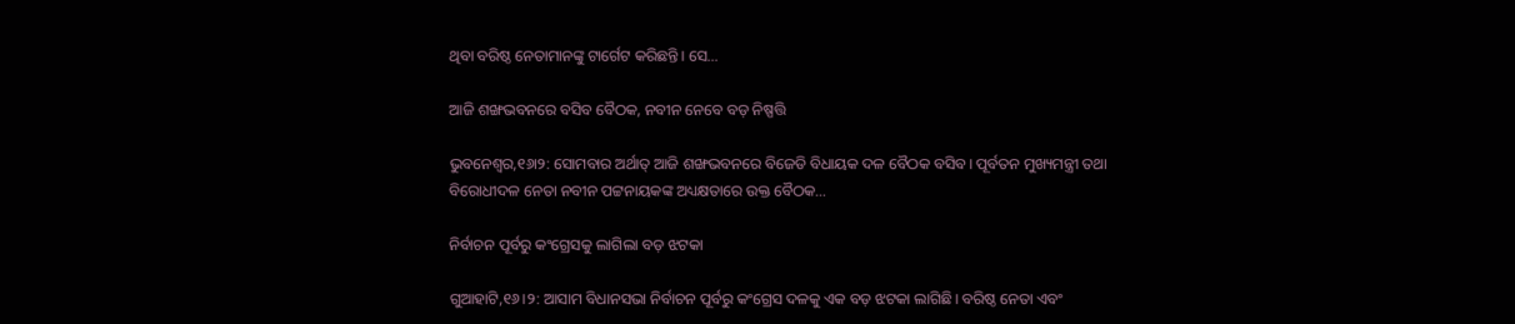ଥିବା ବରିଷ୍ଠ ନେତାମାନଙ୍କୁ ଟାର୍ଗେଟ କରିଛନ୍ତି। ସେ…

ଆଜି ଶଙ୍ଖଭବନରେ ବସିବ ବୈଠକ, ନବୀନ ନେବେ ବଡ଼ ନିଷ୍ପତ୍ତି

ଭୁବନେଶ୍ୱର,୧୬ା୨: ସୋମବାର ଅର୍ଥାତ୍‌ ଆଜି ଶଙ୍ଖଭବନରେ ବିଜେଡି ବିଧାୟକ ଦଳ ବୈଠକ ବସିବ। ପୂର୍ବତନ ମୁଖ୍ୟମନ୍ତ୍ରୀ ତଥା ବିରୋଧୀଦଳ ନେତା ନବୀନ ପଟ୍ଟନାୟକଙ୍କ ଅଧ୍ୟକ୍ଷତାରେ ଉକ୍ତ ବୈଠକ…

ନିର୍ବାଚନ ପୂର୍ବରୁ କଂଗ୍ରେସକୁ ଲାଗିଲା ବଡ଼ ଝଟକା

ଗୁଆହାଟି,୧୬।୨: ଆସାମ ବିଧାନସଭା ନିର୍ବାଚନ ପୂର୍ବରୁ କଂଗ୍ରେସ ଦଳକୁ ଏକ ବଡ଼ ଝଟକା ଲାଗିଛି। ବରିଷ୍ଠ ନେତା ଏବଂ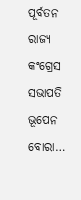ପୂର୍ବତନ ରାଜ୍ୟ କଂଗ୍ରେସ ସଭାପତି ଭୂପେନ ବୋରା…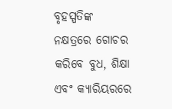ବୃହସ୍ପତିଙ୍କ ନକ୍ଷତ୍ରରେ ଗୋଚର କରିବେ ବୁଧ, ଶିକ୍ଷା ଏବଂ କ୍ୟାରିୟରରେ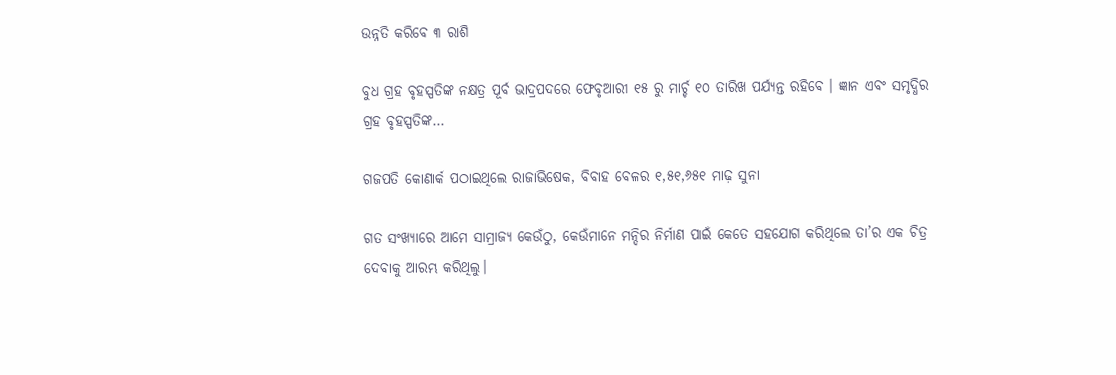ଉନ୍ନତି କରିବେ ୩ ରାଶି

ବୁଧ ଗ୍ରହ ବୃହସ୍ପତିଙ୍କ ନକ୍ଷତ୍ର ପୂର୍ବ ଭାଦ୍ରପଦରେ ଫେବୃଆରୀ ୧୫ ରୁ ମାର୍ଚ୍ଚ ୧୦ ତାରିଖ ପର୍ଯ୍ୟନ୍ତ ରହିବେ । ଜ୍ଞାନ ଏବଂ ସମୃଦ୍ଧିର ଗ୍ରହ ବୃହସ୍ପତିଙ୍କ…

ଗଜପତି କୋଣାର୍କ ପଠାଇଥିଲେ ରାଜାଭିଷେକ, ବିବାହ ବେଳର ୧,୫୧,୬୫୧ ମାଢ଼ ସୁନା

ଗତ ସଂଖ୍ୟାରେ ଆମେ ସାମ୍ରାଜ୍ୟ କେଉଁଠୁ, କେଉଁମାନେ ମନ୍ଦିର ନିର୍ମାଣ ପାଇଁ କେତେ ସହଯୋଗ କରିଥିଲେ ତା’ର ଏକ ଚିତ୍ର ଦେବାକୁ ଆରମ୍ଭ କରିଥିଲୁ।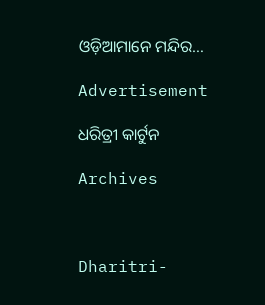ଓଡ଼ିଆମାନେ ମନ୍ଦିର…

Advertisement

ଧରିତ୍ରୀ କାର୍ଟୁନ

Archives



Dharitri-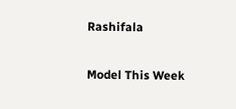Rashifala

Model This Week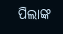ପିଲାଙ୍କ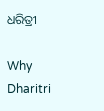ଧରିତ୍ରୀ

Why Dharitri